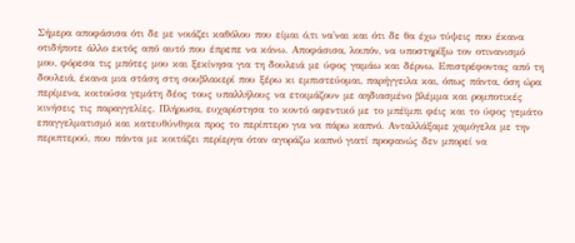Σήμερα αποφάσισα ότι δε με νοιάζει καθόλου που είμαι ό,τι να'ναι και ότι δε θα έχω τύψεις που έκανα οτιδήποτε άλλο εκτός από αυτό που έπρεπε να κάνω. Αποφάσισα, λοιπόν, να υποστηρίξω τον οτινανισμό μου, φόρεσα τις μπότες μου και ξεκίνησα για τη δουλειά με ύφος γαμάω και δέρνω. Επιστρέφοντας από τη δουλειά, έκανα μια στάση στη σουβλακερί που ξέρω κι εμπιστεύομαι, παρήγγειλα και, όπως πάντα, όση ώρα περίμενα, κοιτούσα γεμάτη δέος τους υπαλλήλους να ετοιμάζουν με αηδιασμένο βλέμμα και ρομποτικές κινήσεις τις παραγγελίες. Πλήρωσα, ευχαρίστησα το κοντό αφεντικό με το μπέϊμπι φέις και το ύφος γεμάτο επαγγελματισμό και κατευθύνθηκα προς το περίπτερο για να πάρω καπνό. Ανταλλάξαμε χαμόγελα με την περιπτερού, που πάντα με κοιτάζει περίεργα όταν αγοράζω καπνό γιατί προφανώς δεν μπορεί να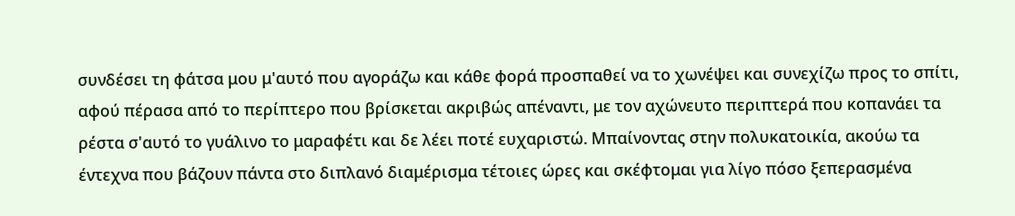συνδέσει τη φάτσα μου μ'αυτό που αγοράζω και κάθε φορά προσπαθεί να το χωνέψει και συνεχίζω προς το σπίτι, αφού πέρασα από το περίπτερο που βρίσκεται ακριβώς απέναντι, με τον αχώνευτο περιπτερά που κοπανάει τα ρέστα σ'αυτό το γυάλινο το μαραφέτι και δε λέει ποτέ ευχαριστώ. Μπαίνοντας στην πολυκατοικία, ακούω τα έντεχνα που βάζουν πάντα στο διπλανό διαμέρισμα τέτοιες ώρες και σκέφτομαι για λίγο πόσο ξεπερασμένα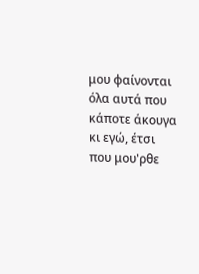μου φαίνονται όλα αυτά που κάποτε άκουγα κι εγώ, έτσι που μου'ρθε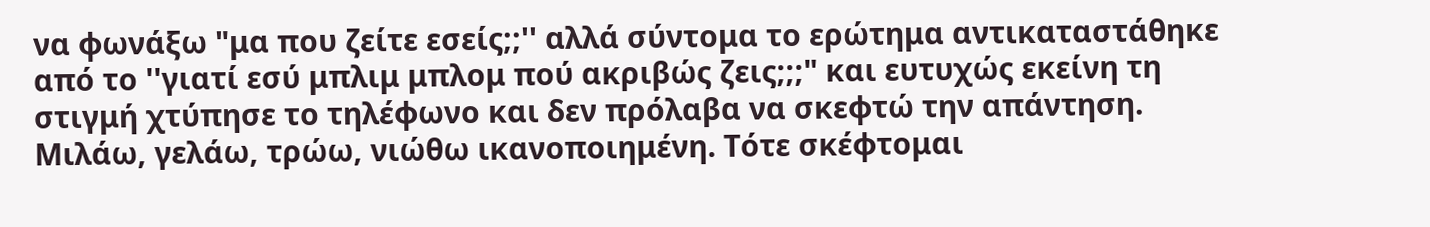να φωνάξω "μα που ζείτε εσείς;;'' αλλά σύντομα το ερώτημα αντικαταστάθηκε από το ''γιατί εσύ μπλιμ μπλομ πού ακριβώς ζεις;;;" και ευτυχώς εκείνη τη στιγμή χτύπησε το τηλέφωνο και δεν πρόλαβα να σκεφτώ την απάντηση. Μιλάω, γελάω, τρώω, νιώθω ικανοποιημένη. Τότε σκέφτομαι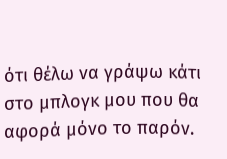ότι θέλω να γράψω κάτι στο μπλογκ μου που θα αφορά μόνο το παρόν.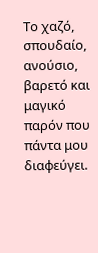Το χαζό, σπουδαίο, ανούσιο, βαρετό και μαγικό παρόν που πάντα μου διαφεύγει.